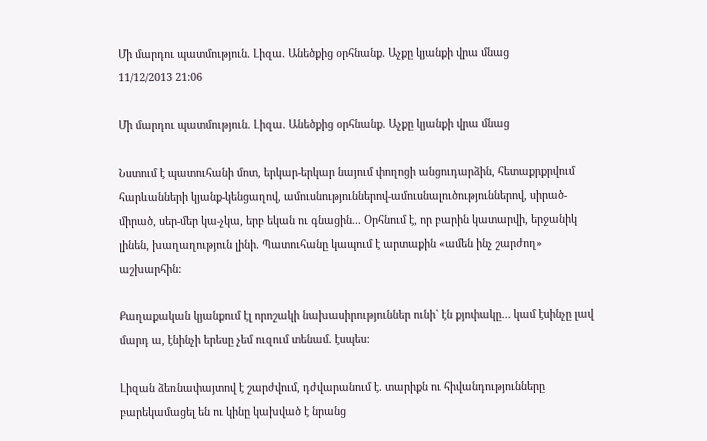Մի մարդու պատմություն. Լիզա. Անեծքից օրհնանք. Աչքը կյանքի վրա մնաց
11/12/2013 21:06

Մի մարդու պատմություն. Լիզա. Անեծքից օրհնանք. Աչքը կյանքի վրա մնաց

Նստում է պատուհանի մոտ, երկար-երկար նայում փողոցի անցուդարձին, հետաքրքրվում հարևանների կյանք-կենցաղով, ամուսնություններով-ամուսնալուծություններով, սիրած-միրած, սեր-մեր կա-չկա, երբ եկան ու գնացին... Օրհնում է, որ բարին կատարվի, երջանիկ լինեն, խաղաղություն լինի. Պատուհանը կապում է արտաքին «ամեն ինչ շարժող» աշխարհին:

Քաղաքական կյանքում էլ որոշակի նախասիրություններ ունի` էն քյոփակը… կամ էսինչը լավ մարդ ա, էնինչի երեսը չեմ ուզում տենամ. էսպես:

Լիզան ձեռնափայտով է շարժվում, դժվարանում է. տարիքն ու հիվանդությունները բարեկամացել են ու կինը կախված է նրանց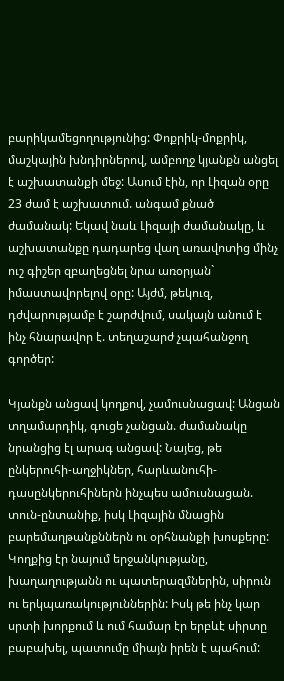բարիկամեցողությունից: Փոքրիկ-մոքրիկ, մաշկային խնդիրներով, ամբողջ կյանքն անցել է աշխատանքի մեջ: Ասում էին, որ Լիզան օրը 23 ժամ է աշխատում. անգամ քնած ժամանակ: Եկավ նաև Լիզայի ժամանակը, և աշխատանքը դադարեց վաղ առավոտից մինչ ուշ գիշեր զբաղեցնել նրա առօրյան` իմաստավորելով օրը: Այժմ, թեկուզ, դժվարությամբ է շարժվում, սակայն անում է ինչ հնարավոր է. տեղաշարժ չպահանջող գործեր:

Կյանքն անցավ կողքով, չամուսնացավ: Անցան տղամարդիկ, գուցե չանցան. ժամանակը նրանցից էլ արագ անցավ: Նայեց, թե ընկերուհի-աղջիկներ, հարևանուհի-դասընկերուհիներն ինչպես ամուսնացան. տուն-ընտանիք, իսկ Լիզային մնացին բարեմաղթանքններն ու օրհնանքի խոսքերը: Կողքից էր նայում երջանկությանը, խաղաղությանն ու պատերազմներին, սիրուն ու երկպառակություններին: Իսկ թե ինչ կար սրտի խորքում և ում համար էր երբևէ սիրտը բաբախել, պատումը միայն իրեն է պահում: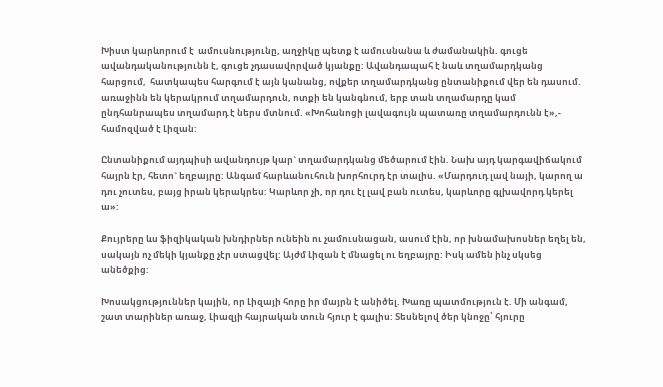Խիստ կարևորում է  ամուսնությունը, աղջիկը պետք է ամուսնանա և ժամանակին. գուցե ավանդականությունն է, գուցե չդասավորված կյանքը: Ավանդապահ է նաև տղամարդկանց հարցում,  հատկապես հարգում է այն կանանց, ովքեր տղամարդկանց ընտանիքում վեր են դասում. առաջինն են կերակրում տղամարդուն, ոտքի են կանգնում, երբ տան տղամարդը կամ ընդհանրապես տղամարդ է ներս մտնում. «Խոհանոցի լավագույն պատառը տղամարդունն է»,- համոզված է Լիզան:

Ընտանիքում այդպիսի ավանդույթ կար` տղամարդկանց մեծարում էին. Նախ այդ կարգավիճակում հայրն էր, հետո` եղբայրը: Անգամ հարևանուհուն խորհուրդ էր տալիս. «Մարդուդ լավ նայի, կարող ա դու չուտես, բայց իրան կերակրես: Կարևոր չի, որ դու էլ լավ բան ուտես, կարևորը գլխավորդ կերել ա»:

Քույրերը ևս ֆիզիկական խնդիրներ ունեին ու չամուսնացան, ասում էին, որ խնամախոսներ եղել են, սակայն ոչ մեկի կյանքը չէր ստացվել: Այժմ Լիզան է մնացել ու եղբայրը: Իսկ ամեն ինչ սկսեց անեծքից:

Խոսակցություններ կային, որ Լիզայի հորը իր մայրն է անիծել. Խառը պատմություն է. Մի անգամ, շատ տարիներ առաջ, Լիազյի հայրական տուն հյուր է գալիս: Տեսնելով ծեր կնոջը՝ հյուրը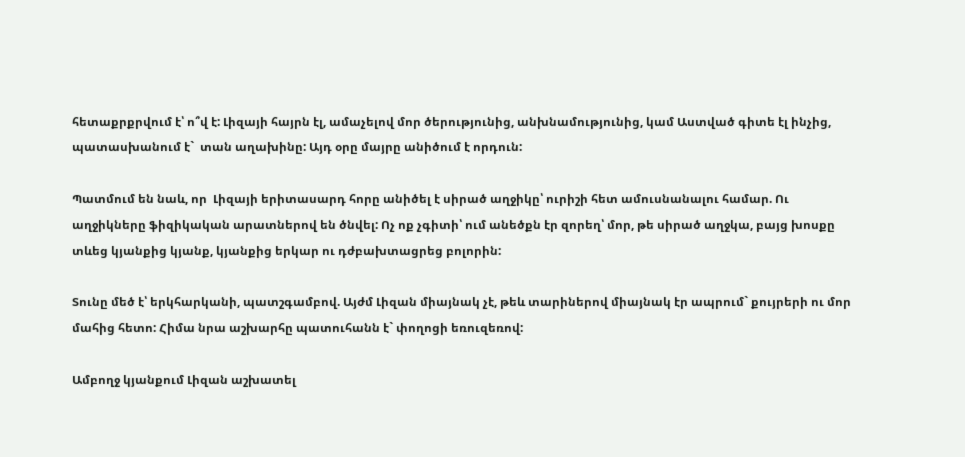հետաքրքրվում է՝ ո՞վ է: Լիզայի հայրն էլ, ամաչելով մոր ծերությունից, անխնամությունից, կամ Աստված գիտե էլ ինչից, պատասխանում է`  տան աղախինը: Այդ օրը մայրը անիծում է որդուն:

Պատմում են նաև, որ  Լիզայի երիտասարդ հորը անիծել է սիրած աղջիկը՝ ուրիշի հետ ամուսնանալու համար. Ու աղջիկները ֆիզիկական արատներով են ծնվել: Ոչ ոք չգիտի՝ ում անեծքն էր զորեղ՝ մոր, թե սիրած աղջկա, բայց խոսքը տևեց կյանքից կյանք, կյանքից երկար ու դժբախտացրեց բոլորին:

Տունը մեծ է՝ երկհարկանի, պատշգամբով. Այժմ Լիզան միայնակ չէ, թեև տարիներով միայնակ էր ապրում` քույրերի ու մոր մահից հետո: Հիմա նրա աշխարհը պատուհանն է` փողոցի եռուզեռով:

Ամբողջ կյանքում Լիզան աշխատել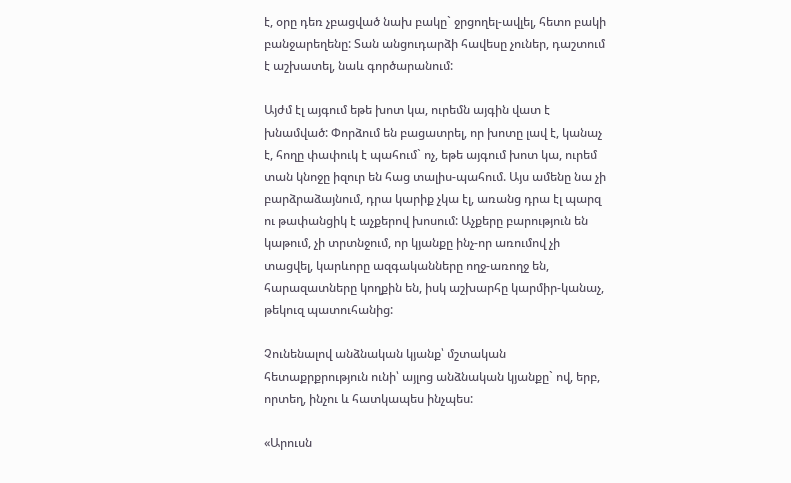է, օրը դեռ չբացված նախ բակը` ջրցողել-ավլել, հետո բակի բանջարեղենը: Տան անցուդարձի հավեսը չուներ, դաշտում է աշխատել, նաև գործարանում:

Այժմ էլ այգում եթե խոտ կա, ուրեմն այգին վատ է խնամված: Փորձում են բացատրել, որ խոտը լավ է, կանաչ է, հողը փափուկ է պահում` ոչ, եթե այգում խոտ կա, ուրեմ տան կնոջը իզուր են հաց տալիս-պահում. Այս ամենը նա չի բարձրաձայնում, դրա կարիք չկա էլ, առանց դրա էլ պարզ ու թափանցիկ է աչքերով խոսում: Աչքերը բարություն են կաթում, չի տրտնջում, որ կյանքը ինչ-որ առումով չի տացվել, կարևորը ազգականները ողջ-առողջ են, հարազատները կողքին են, իսկ աշխարհը կարմիր-կանաչ, թեկուզ պատուհանից:

Չունենալով անձնական կյանք՝ մշտական հետաքրքրություն ունի՝ այլոց անձնական կյանքը` ով, երբ, որտեղ, ինչու և հատկապես ինչպես:

«Արուսն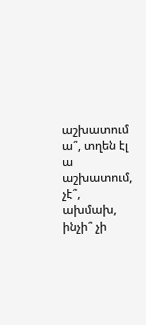աշխատում ա՞, տղեն էլ ա աշխատում, չէ՞, ախմախ, ինչի՞ չի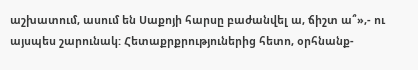աշխատում, ասում են Սաքոյի հարսը բաժանվել ա, ճիշտ ա՞»,- ու այսպես շարունակ: Հետաքրքրություներից հետո, օրհնանք-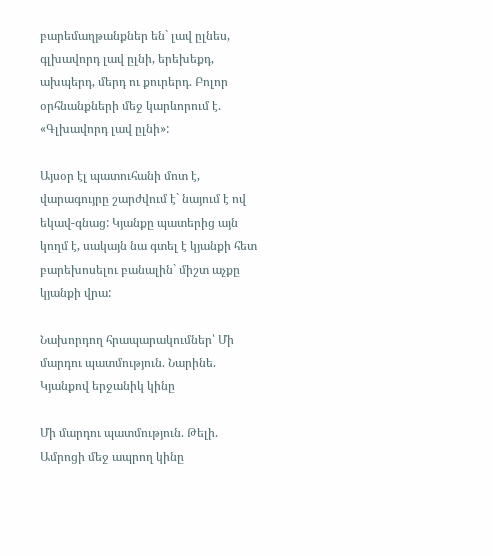բարեմաղթանքներ են` լավ ըլնես, գլխավորդ լավ ըլնի, երեխեքդ, ախպերդ, մերդ ու քուրերդ. Բոլոր օրհնանքների մեջ կարևորում է. «Գլխավորդ լավ ըլնի»:

Այսօր էլ պատուհանի մոտ է, վարագույրը շարժվում է` նայում է ով եկավ-գնաց: Կյանքը պատերից այն կողմ է, սակայն նա գտել է կյանքի հետ բարեխոսելու բանալին` միշտ աչքը կյանքի վրա:

Նախորդող հրապարակումներ՝ Մի մարդու պատմություն. Նարինե. Կյանքով երջանիկ կինը

Մի մարդու պատմություն. Թելի. Ամրոցի մեջ ապրող կինը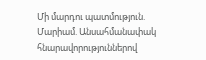Մի մարդու պատմություն. Մարիամ. Անսահմանափակ հնարավորություններով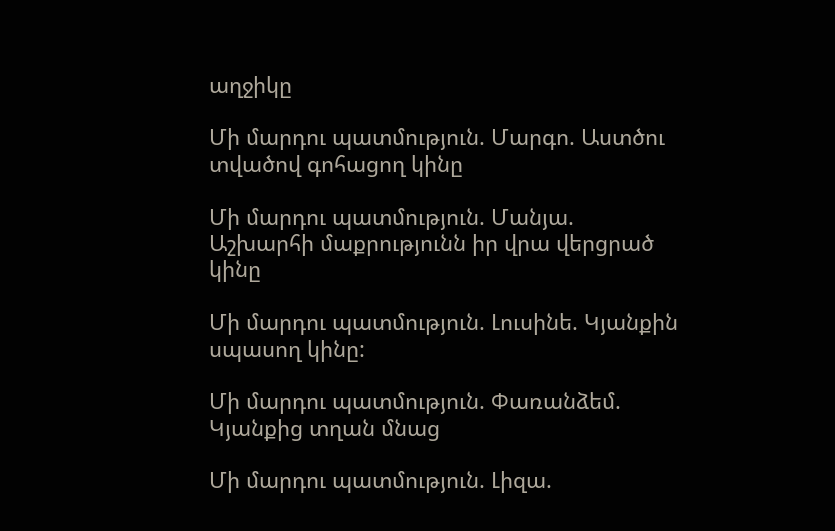աղջիկը

Մի մարդու պատմություն. Մարգո. Աստծու տվածով գոհացող կինը

Մի մարդու պատմություն. Մանյա. Աշխարհի մաքրությունն իր վրա վերցրած կինը

Մի մարդու պատմություն. Լուսինե. Կյանքին սպասող կինը:

Մի մարդու պատմություն. Փառանձեմ. Կյանքից տղան մնաց

Մի մարդու պատմություն. Լիզա.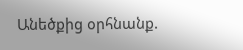Անեծքից օրհնանք.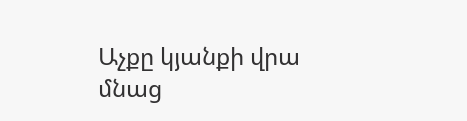Աչքը կյանքի վրա մնաց